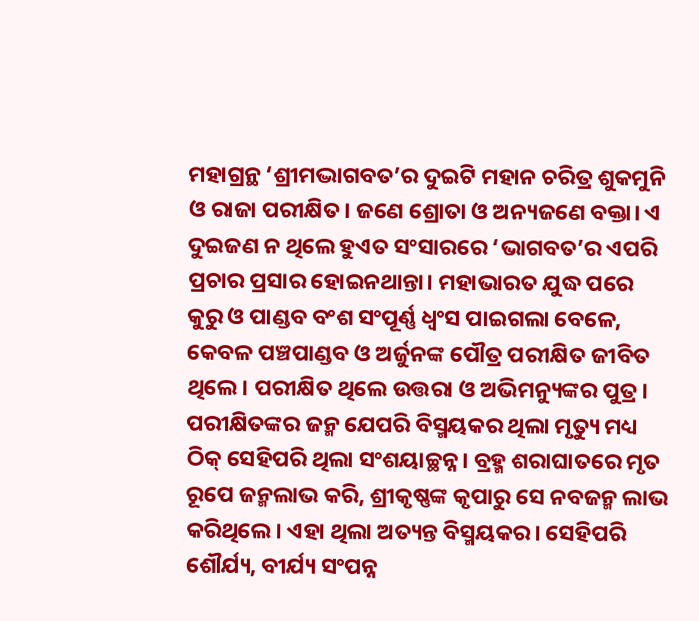ମହାଗ୍ରନ୍ଥ ‘ଶ୍ରୀମଦ୍ଭାଗବତ’ର ଦୁଇଟି ମହାନ ଚରିତ୍ର ଶୁକମୁନି ଓ ରାଜା ପରୀକ୍ଷିତ। ଜଣେ ଶ୍ରୋତା ଓ ଅନ୍ୟଜଣେ ବକ୍ତା। ଏ ଦୁଇଜଣ ନ ଥିଲେ ହୁଏତ ସଂସାରରେ ‘ଭାଗବତ’ର ଏପରି ପ୍ରଚାର ପ୍ରସାର ହୋଇନଥାନ୍ତା। ମହାଭାରତ ଯୁଦ୍ଧ ପରେ କୁରୁ ଓ ପାଣ୍ଡବ ବଂଶ ସଂପୂର୍ଣ୍ଣ ଧ୍ବଂସ ପାଇଗଲା ବେଳେ, କେବଳ ପଞ୍ଚପାଣ୍ଡବ ଓ ଅର୍ଜୁନଙ୍କ ପୌତ୍ର ପରୀକ୍ଷିତ ଜୀବିତ ଥିଲେ। ପରୀକ୍ଷିତ ଥିଲେ ଉତ୍ତରା ଓ ଅଭିମନ୍ୟୁଙ୍କର ପୁତ୍ର। ପରୀକ୍ଷିତଙ୍କର ଜନ୍ମ ଯେପରି ବିସ୍ମୟକର ଥିଲା ମୃତ୍ୟୁ ମଧ୍ୟ ଠିକ୍ ସେହିପରି ଥିଲା ସଂଶୟାଚ୍ଛନ୍ନ। ବ୍ରହ୍ମ ଶରାଘାତରେ ମୃତ ରୂପେ ଜନ୍ମଲାଭ କରି, ଶ୍ରୀକୃଷ୍ଣଙ୍କ କୃପାରୁ ସେ ନବଜନ୍ମ ଲାଭ କରିଥିଲେ। ଏହା ଥିଲା ଅତ୍ୟନ୍ତ ବିସ୍ମୟକର। ସେହିପରି ଶୌର୍ଯ୍ୟ, ବୀର୍ଯ୍ୟ ସଂପନ୍ନ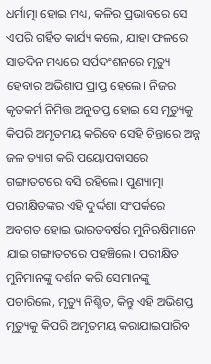ଧର୍ମାତ୍ମା ହୋଇ ମଧ୍ୟ, କଳିର ପ୍ରଭାବରେ ସେ ଏପରି ଗର୍ହିତ କାର୍ଯ୍ୟ କଲେ, ଯାହା ଫଳରେ ସାତଦିନ ମଧ୍ୟରେ ସର୍ପଦଂଶନରେ ମୃତ୍ୟୁ ହେବାର ଅଭିଶାପ ପ୍ରାପ୍ତ ହେଲେ। ନିଜର କୃତକର୍ମ ନିମିତ୍ତ ଅନୁତପ୍ତ ହୋଇ ସେ ମୃତ୍ୟୁକୁ କିପରି ଅମୃତମୟ କରିବେ ସେହି ଚିନ୍ତାରେ ଅନ୍ନ ଜଳ ତ୍ୟାଗ କରି ପୟୋପବାସରେ ଗଙ୍ଗାତଟରେ ବସି ରହିଲେ। ପୁଣ୍ୟାତ୍ମା ପରୀକ୍ଷିତଙ୍କର ଏହି ଦୁର୍ଦ୍ଦଶା ସଂପର୍କରେ ଅବଗତ ହୋଇ ଭାରତବର୍ଷର ମୁନିଋଷିମାନେ ଯାଇ ଗଙ୍ଗାତଟରେ ପହଞ୍ଚିଲେ। ପରୀକ୍ଷିତ ମୁନିମାନଙ୍କୁ ଦର୍ଶନ କରି ସେମାନଙ୍କୁ ପଚାରିଲେ, ମୃତ୍ୟୁ ନିଶ୍ଚିତ, କିନ୍ତୁ ଏହି ଅଭିଶପ୍ତ ମୃତ୍ୟୁକୁ କିପରି ଅମୃତମୟ କରାଯାଇପାରିବ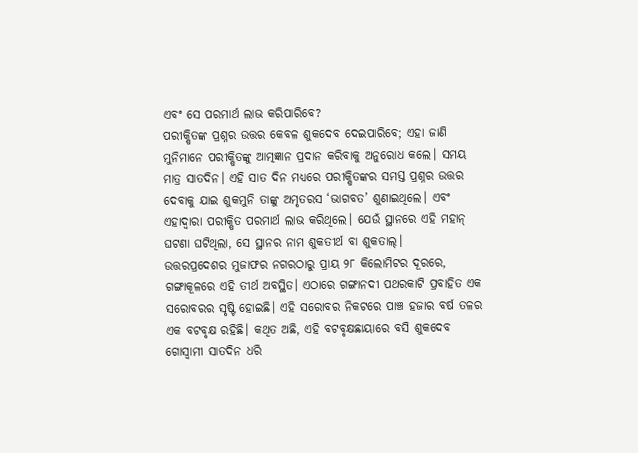ଏବଂ ସେ ପରମାର୍ଥ ଲାଭ କରିପାରିବେ?
ପରୀକ୍ଷିତଙ୍କ ପ୍ରଶ୍ନର ଉତ୍ତର କେବଳ ଶୁକଦେବ ଦେଇପାରିବେ; ଏହା ଜାଣି ମୁନିମାନେ ପରୀକ୍ଷିତଙ୍କୁ ଆତ୍ମଜ୍ଞାନ ପ୍ରଦାନ କରିବାକୁ ଅନୁରୋଧ କଲେ। ସମୟ ମାତ୍ର ସାତଦିନ। ଏହି ସାତ ଦିନ ମଧ୍ୟରେ ପରୀକ୍ଷିତଙ୍କର ସମସ୍ତ ପ୍ରଶ୍ନର ଉତ୍ତର ଦେବାକୁ ଯାଇ ଶୁକମୁନି ତାଙ୍କୁ ଅମୃତରସ ‘ଭାଗବତ’ ଶୁଣାଇଥିଲେ। ଏବଂ ଏହାଦ୍ବାରା ପରୀକ୍ଷିତ ପରମାର୍ଥ ଲାଭ କରିଥିଲେ। ଯେଉଁ ସ୍ଥାନରେ ଏହି ମହାନ୍ ଘଟଣା ଘଟିଥିଲା, ସେ ସ୍ଥାନର ନାମ ଶୁକତୀର୍ଥ ବା ଶୁକତାଲ୍।
ଉତ୍ତରପ୍ରଦେଶର ମୁଜାଫର ନଗରଠାରୁ ପ୍ରାୟ ୨୮ କିଲୋମିଟର ଦୂରରେ, ଗଙ୍ଗାକୂଳରେ ଏହି ତୀର୍ଥ ଅବସ୍ଥିତ। ଏଠାରେ ଗଙ୍ଗାନଦୀ ପଥରକାଟି ପ୍ରବାହିତ ଏକ ସରୋବରର ସୃଷ୍ଟି ହୋଇଛି। ଏହି ସରୋବର ନିକଟରେ ପାଞ୍ଚ ହଜାର ବର୍ଷ ତଳର ଏକ ବଟବୃକ୍ଷ ରହିଛି। କଥିତ ଅଛି, ଏହି ବଟବୃକ୍ଷଛାୟାରେ ବସି ଶୁକଦେବ ଗୋସ୍ବାମୀ ସାତଦିନ ଧରି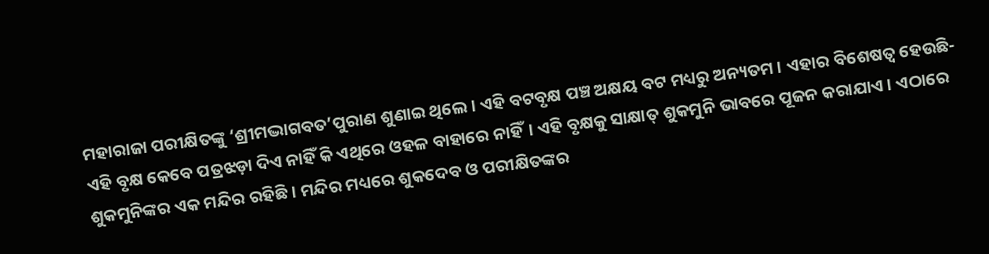ମହାରାଜା ପରୀକ୍ଷିତଙ୍କୁ ‘ଶ୍ରୀମଦ୍ଭାଗବତ’ପୁରାଣ ଶୁଣାଇ ଥିଲେ। ଏହି ବଟବୃକ୍ଷ ପଞ୍ଚ ଅକ୍ଷୟ ବଟ ମଧ୍ୟରୁ ଅନ୍ୟତମ। ଏହାର ବିଶେଷତ୍ବ ହେଉଛି- ଏହି ବୃକ୍ଷ କେବେ ପତ୍ରଝଡ଼ା ଦିଏ ନାହିଁ କି ଏଥିରେ ଓହଳ ବାହାରେ ନାହିଁ। ଏହି ବୃକ୍ଷକୁ ସାକ୍ଷାତ୍ ଶୁକମୁନି ଭାବରେ ପୂଜନ କରାଯାଏ। ଏଠାରେ ଶୁକମୁନିଙ୍କର ଏକ ମନ୍ଦିର ରହିଛି। ମନ୍ଦିର ମଧ୍ୟରେ ଶୁକଦେବ ଓ ପରୀକ୍ଷିତଙ୍କର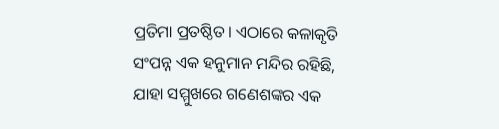ପ୍ରତିମା ପ୍ରତଷ୍ଠିତ। ଏଠାରେ କଳାକୃତି ସଂପନ୍ନ ଏକ ହନୁମାନ ମନ୍ଦିର ରହିଛି, ଯାହା ସମ୍ମୁଖରେ ଗଣେଶଙ୍କର ଏକ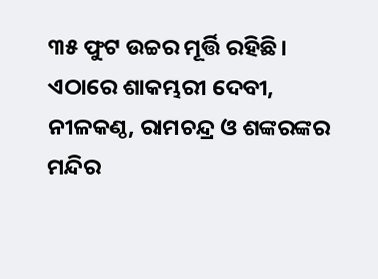୩୫ ଫୁଟ ଉଚ୍ଚର ମୂର୍ତ୍ତି ରହିଛି। ଏଠାରେ ଶାକମ୍ଭରୀ ଦେବୀ, ନୀଳକଣ୍ଠ, ରାମଚନ୍ଦ୍ର ଓ ଶଙ୍କରଙ୍କର ମନ୍ଦିର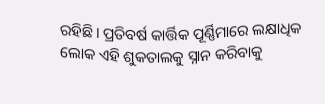ରହିଛି। ପ୍ରତିବର୍ଷ କାର୍ତ୍ତିକ ପୂର୍ଣ୍ଣିମାରେ ଲକ୍ଷାଧିକ ଲୋକ ଏହି ଶୁକତାଲକୁ ସ୍ନାନ କରିବାକୁ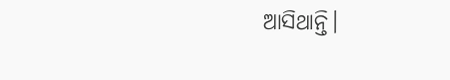ଆସିଥାନ୍ତି।